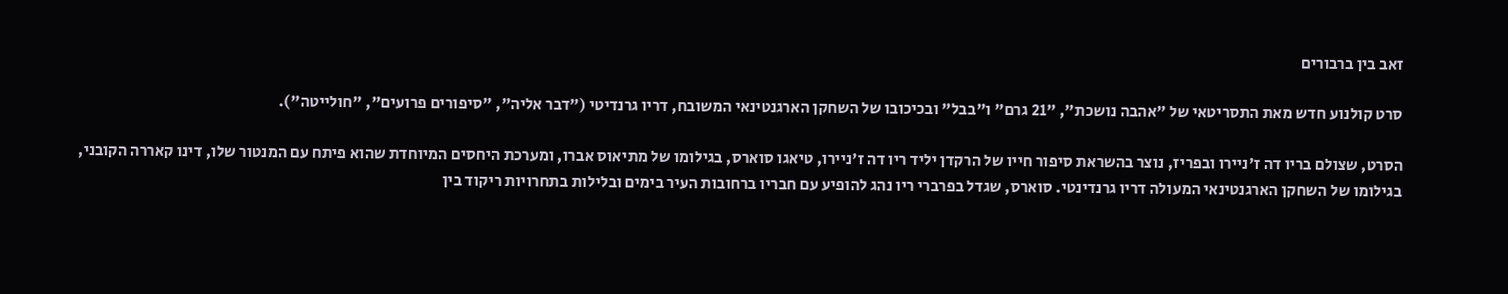זאב בין ברבורים

סרט קולנוע חדש מאת התסריטאי של "אהבה נושכת", "21 גרם" ו"בבל" ובכיכובו של השחקן הארגנטינאי המשובח, דריו גרנדיטי ("דבר אליה", "סיפורים פרועים", "חולייטה").

הסרט, שצולם בריו דה ז'ניירו ובפריז, נוצר בהשראת סיפור חייו של הרקדן יליד ריו דה ז'ניירו, טיאגו סוארס, בגילומו של מתיאוס אברו, ומערכת היחסים המיוחדת שהוא פיתח עם המנטור שלו, דינו קאררה הקובני, בגילומו של השחקן הארגנטינאי המעולה דריו גרנדינטי. סוארס, שגדל בפרברי ריו נהג להופיע עם חבריו ברחובות העיר בימים ובלילות בתחרויות ריקוד בין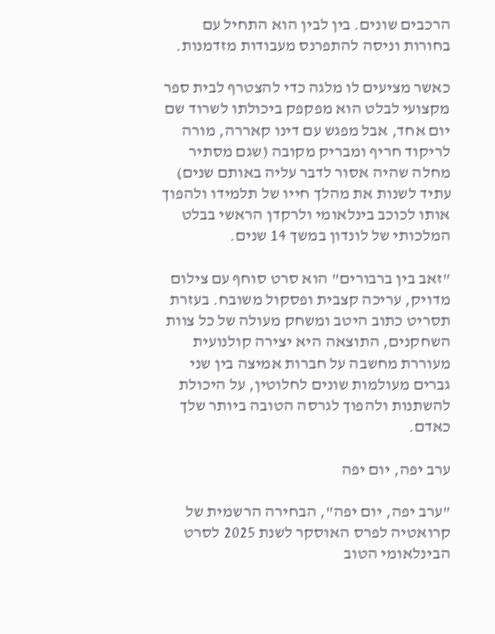הרכבים שונים. בין לבין הוא התחיל עם בחורות וניסה להתפרנס מעבודות מזדמנות.

כאשר מציעים לו מלגה כדי להצטרף לבית ספר מקצועי לבלט הוא מפקפק ביכולתו לשרוד שם יום אחד, אבל מפגש עם דינו קאררה, מורה לריקוד חריף ומבריק מקובה (שגם מסתיר מחלה שהיה אסור לדבר עליה באותם שנים) עתיד לשנות את מהלך חייו של תלמידו ולהפוך אותו לכוכב בינלאומי ולרקדן הראשי בבלט המלכותי של לונדון במשך 14 שנים.

"זאב בין ברבורים" הוא סרט סוחף עם צילום מדויק, עריכה קצבית ופסקול משובח. בעזרת תסריט כתוב היטב ומשחק מעולה של כל צוות השחקנים, התוצאה היא יצירה קולנועית מעוררת מחשבה על חברות אמיצה בין שני גברים מעולמות שונים לחלוטין, על היכולת להשתנות ולהפוך לגרסה הטובה ביותר שלך כאדם.

ערב יפה, יום יפה

"ערב יפה, יום יפה", הבחירה הרשמית של קרואטיה לפרס האוסקר לשנת 2025 לסרט הבינלאומי הטוב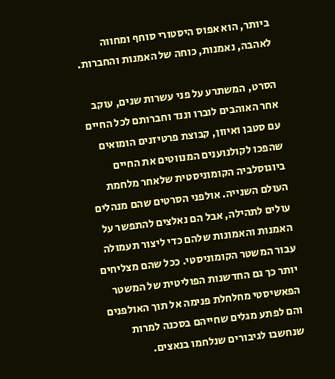ביותר, הוא אפוס היסטורי סוחף ומחווה לאהבה, נאמנות, כוחה של האמנות והחברות.

הסרט, המשתרע על פני עשרות שנים, עוקב אחר האוהבים לוברו וננד וחברותם לכל החיים עם סטבן ואיוון, קבוצת פרטיזנים הומואים שהפכו לקולנוענים המנווטים את החיים ביוגוסלביה הקומוניסטית שלאחר מלחמת העולם השנייה. אולפני הסרטים שהם מנהלים עולים לתהילה, אבל הם נאלצים להתפשר על האמנות והאמונות שלהם כדי ליצור תעמולה עבור המשטר הקומוניסטי. ככל שהם מצליחים יותר כך גם החדשנות הפוליטית של המשטר הפאשיסטי מחלחלת פנימה אל תוך האולפנים והם לפתע מגלים שחייהם בסכנה למרות שנחשבו לגיבורים שנלחמו בנאצים.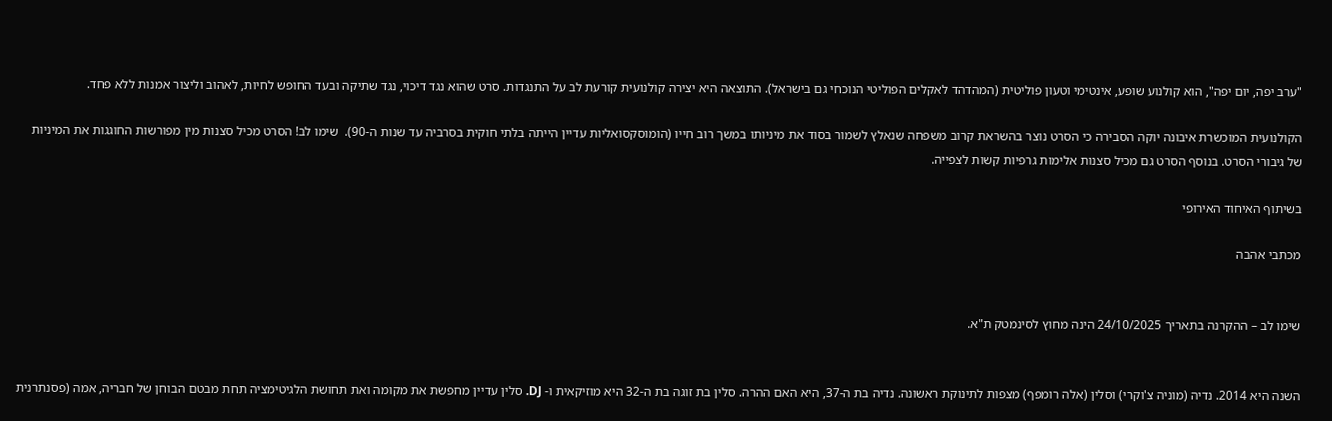"ערב יפה, יום יפה", הוא קולנוע שופע, אינטימי וטעון פוליטית (המהדהד לאקלים הפוליטי הנוכחי גם בישראל). התוצאה היא יצירה קולנועית קורעת לב על התנגדות. סרט שהוא נגד דיכוי, נגד שתיקה ובעד החופש לחיות, לאהוב וליצור אמנות ללא פחד.

הקולנועית המוכשרת איבונה יוקה הסבירה כי הסרט נוצר בהשראת קרוב משפחה שנאלץ לשמור בסוד את מיניותו במשך רוב חייו (הומוסקסואליות עדיין הייתה בלתי חוקית בסרביה עד שנות ה-90).  שימו לב! הסרט מכיל סצנות מין מפורשות החוגגות את המיניות של גיבורי הסרט. בנוסף הסרט גם מכיל סצנות אלימות גרפיות קשות לצפייה.

בשיתוף האיחוד האירופי

מכתבי אהבה


שימו לב – ההקרנה בתאריך 24/10/2025 הינה מחוץ לסינמטק ת"א.


השנה היא 2014. נדיה (מוניה צ'וקרי) וסלין (אלה רומפף) מצפות לתינוקת ראשונה. נדיה בת ה-37, היא האם ההרה. סלין בת זוגה בת ה-32 היא מוזיקאית ו- DJ. סלין עדיין מחפשת את מקומה ואת תחושת הלגיטימציה תחת מבטם הבוחן של חבריה, אמה (פסנתרנית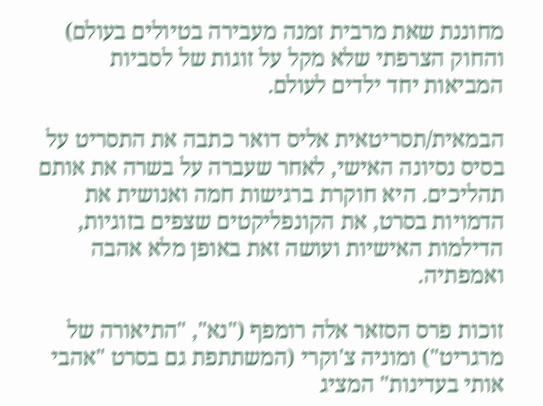מחוננת שאת מרבית זמנה מעבירה בטיולים בעולם) והחוק הצרפתי שלא מקל על זוגות של לסביות המביאות יחד ילדים לעולם.

הבמאית/תסריטאית אליס דואר כתבה את התסריט על בסיס נסיונה האישי, לאחר שעברה על בשרה את אותם תהליכים. היא חוקרת ברגישות חמה ואנושית את הדמויות בסרט, את הקונפליקטים שצפים בזוגיות, הדילמות האישיות ועושה זאת באופן מלא אהבה ואמפתיה.

זוכות פרס הסזאר אלה רומפף ("נא", "התיאורה של מרגריט") ומוניה צ'וקרי (המשתתפת גם בסרט "אהבי אותי בעדינות" המציג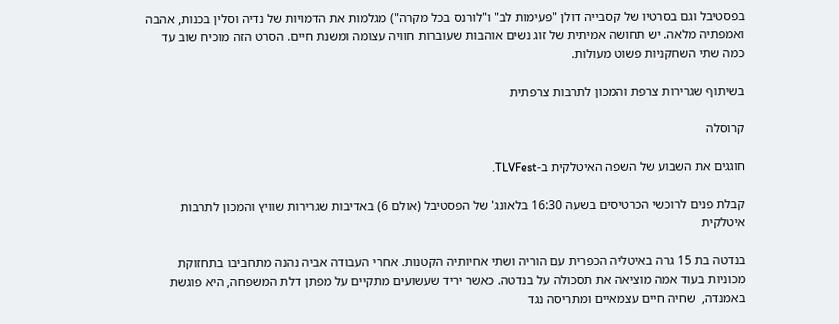בפסטיבל וגם בסרטיו של קסבייה דולן "פעימות לב" ו"לורנס בכל מקרה") מגלמות את הדמויות של נדיה וסלין בכנות, אהבה ואמפתיה מלאה. יש תחושה אמיתית של זוג נשים אוהבות שעוברות חוויה עצומה ומשנת חיים. הסרט הזה מוכיח שוב עד כמה שתי השחקניות פשוט מעולות.

בשיתוף שגרירות צרפת והמכון לתרבות צרפתית

קרוסלה

חוגגים את השבוע של השפה האיטלקית ב-TLVFest.

קבלת פנים לרוכשי הכרטיסים בשעה 16:30 בלאונג' של הפסטיבל (אולם 6) באדיבות שגרירות שוויץ והמכון לתרבות איטלקית

בנדטה בת 15 גרה באיטליה הכפרית עם הוריה ושתי אחיותיה הקטנות. אחרי העבודה אביה נהנה מתחביבו בתחזוקת מכוניות בעוד אמה מוציאה את תסכולה על בנדטה. כאשר יריד שעשועים מתקיים על מפתן דלת המשפחה, היא פוגשת באמנדה,  שחיה חיים עצמאיים ומתריסה נגד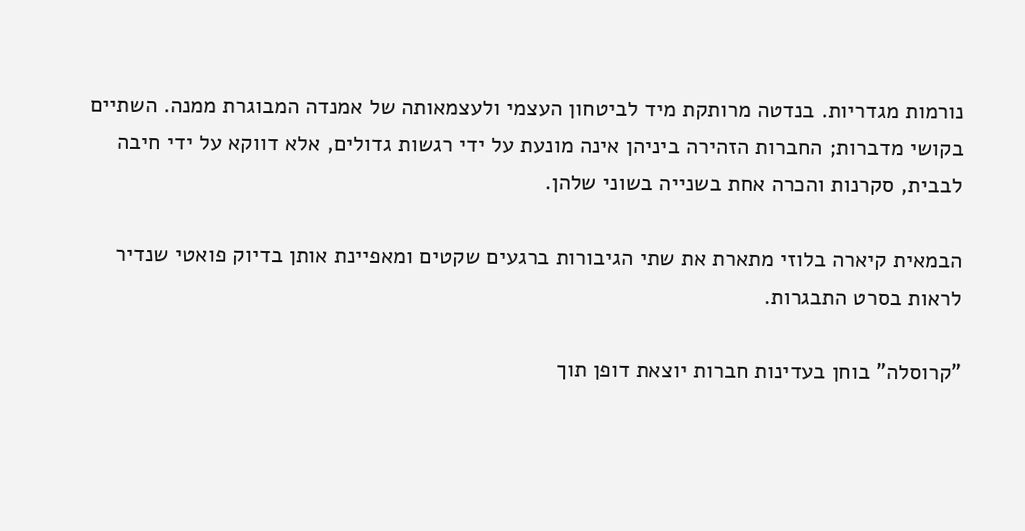נורמות מגדריות. בנדטה מרותקת מיד לביטחון העצמי ולעצמאותה של אמנדה המבוגרת ממנה. השתיים בקושי מדברות; החברות הזהירה ביניהן אינה מונעת על ידי רגשות גדולים, אלא דווקא על ידי חיבה לבבית, סקרנות והכרה אחת בשנייה בשוני שלהן.

הבמאית קיארה בלוזי מתארת את שתי הגיבורות ברגעים שקטים ומאפיינת אותן בדיוק פואטי שנדיר לראות בסרט התבגרות.

"קרוסלה" בוחן בעדינות חברות יוצאת דופן תוך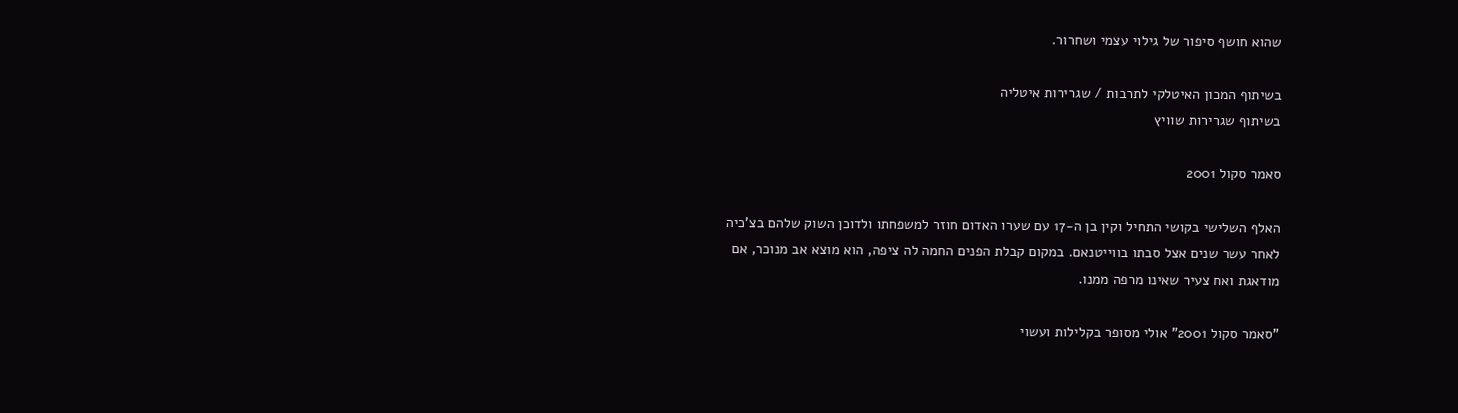שהוא חושף סיפור של גילוי עצמי ושחרור.

בשיתוף המכון האיטלקי לתרבות / שגרירות איטליה
בשיתוף שגרירות שוויץ

סאמר סקול 2001

האלף השלישי בקושי התחיל וקין בן ה-17 עם שערו האדום חוזר למשפחתו ולדוכן השוק שלהם בצ'כיה לאחר עשר שנים אצל סבתו בווייטנאם. במקום קבלת הפנים החמה לה ציפה, הוא מוצא אב מנוכר, אם מודאגת ואח צעיר שאינו מרפה ממנו.

"סאמר סקול 2001" אולי מסופר בקלילות ועשוי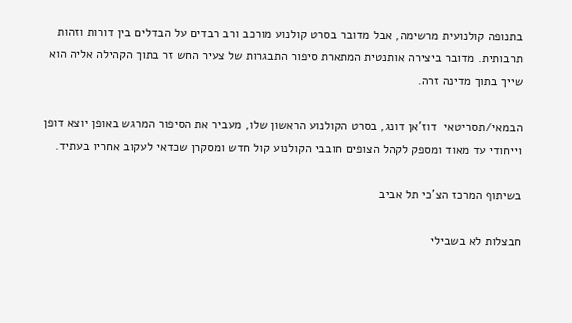בתנופה קולנועית מרשימה, אבל מדובר בסרט קולנוע מורכב ורב רבדים על הבדלים בין דורות וזהות תרבותית. מדובר ביצירה אותנטית המתארת סיפור התבגרות של צעיר החש זר בתוך הקהילה אליה הוא שייך בתוך מדינה זרה.

הבמאי/תסריטאי  דוז'אן דונג, בסרט הקולנוע הראשון שלו, מעביר את הסיפור המרגש באופן יוצא דופן וייחודי עד מאוד ומספק לקהל הצופים חובבי הקולנוע קול חדש ומסקרן שכדאי לעקוב אחריו בעתיד.

בשיתוף המרכז הצ'כי תל אביב

חבצלות לא בשבילי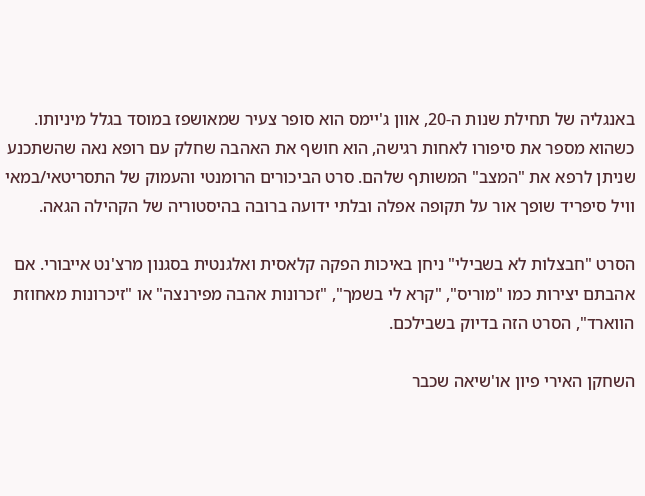באנגליה של תחילת שנות ה-20, אוון ג'יימס הוא סופר צעיר שמאושפז במוסד בגלל מיניותו. כשהוא מספר את סיפורו לאחות רגישה, הוא חושף את האהבה שחלק עם רופא נאה שהשתכנע שניתן לרפא את "המצב" המשותף שלהם. סרט הביכורים הרומנטי והעמוק של התסריטאי/במאי וויל סיפריד שופך אור על תקופה אפלה ובלתי ידועה ברובה בהיסטוריה של הקהילה הגאה.

הסרט "חבצלות לא בשבילי" ניחן באיכות הפקה קלאסית ואלגנטית בסגנון מרצ'נט אייבורי. אם אהבתם יצירות כמו "מוריס", "קרא לי בשמך", "זכרונות אהבה מפירנצה" או "זיכרונות מאחוזת הווארד", הסרט הזה בדיוק בשבילכם.

השחקן האירי פיון או'שיאה שכבר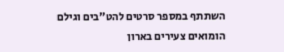השתתף במספר סרטים להט"בים וגילם הומואים צעירים בארון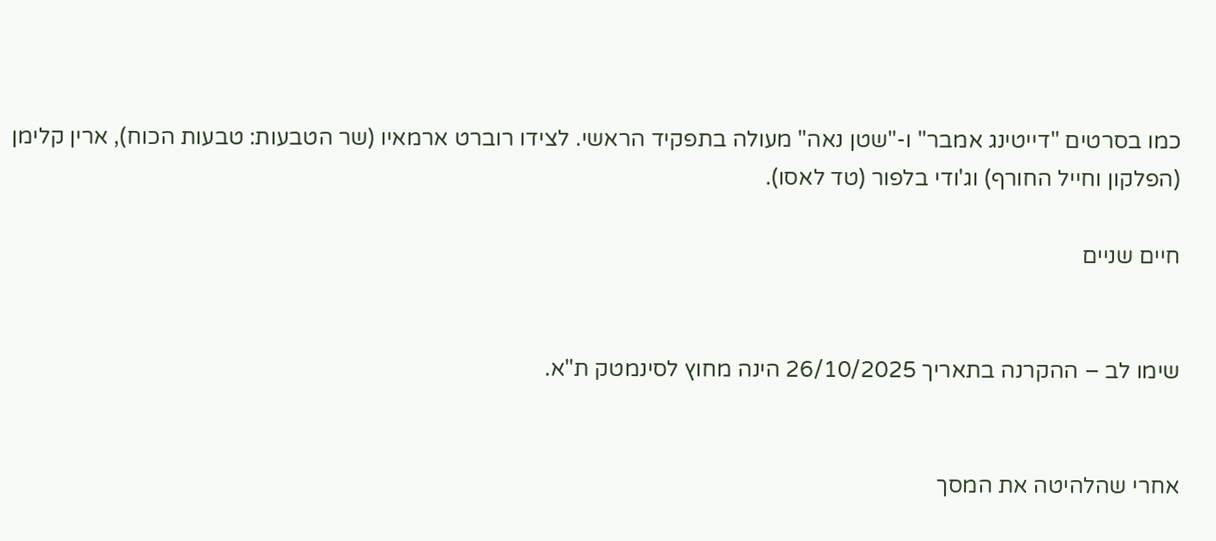כמו בסרטים "דייטינג אמבר" ו-"שטן נאה" מעולה בתפקיד הראשי. לצידו רוברט ארמאיו (שר הטבעות: טבעות הכוח), ארין קלימן (הפלקון וחייל החורף) וג'ודי בלפור (טד לאסו).

חיים שניים


שימו לב – ההקרנה בתאריך 26/10/2025 הינה מחוץ לסינמטק ת"א.


אחרי שהלהיטה את המסך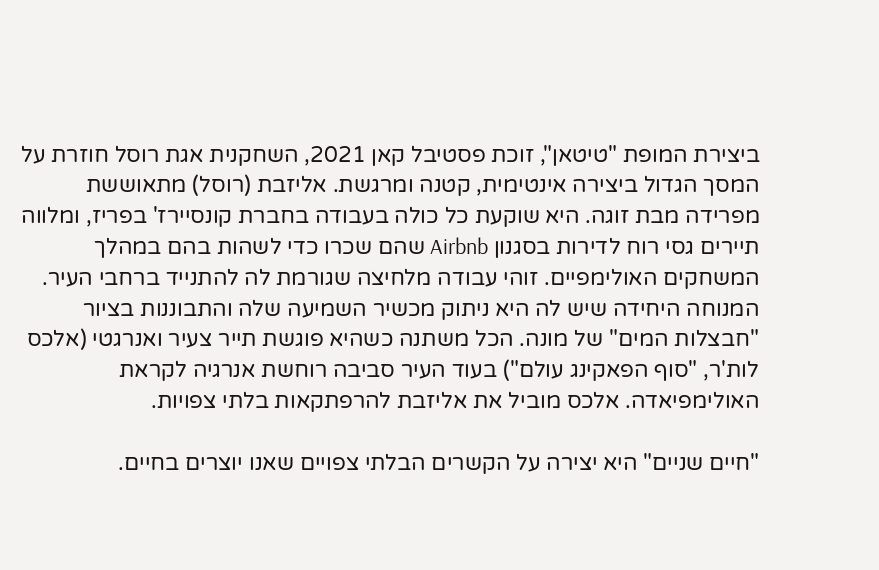ביצירת המופת "טיטאן", זוכת פסטיבל קאן 2021, השחקנית אגת רוסל חוזרת על המסך הגדול ביצירה אינטימית, קטנה ומרגשת. אליזבת (רוסל) מתאוששת מפרידה מבת זוגה. היא שוקעת כל כולה בעבודה בחברת קונסיירז' בפריז, ומלווה תיירים גסי רוח לדירות בסגנון Airbnb שהם שכרו כדי לשהות בהם במהלך המשחקים האולימפיים. זוהי עבודה מלחיצה שגורמת לה להתנייד ברחבי העיר. המנוחה היחידה שיש לה היא ניתוק מכשיר השמיעה שלה והתבוננות בציור "חבצלות המים" של מונה. הכל משתנה כשהיא פוגשת תייר צעיר ואנרגטי (אלכס לות'ר, "סוף הפאקינג עולם") בעוד העיר סביבה רוחשת אנרגיה לקראת האולימפיאדה. אלכס מוביל את אליזבת להרפתקאות בלתי צפויות.

"חיים שניים" היא יצירה על הקשרים הבלתי צפויים שאנו יוצרים בחיים.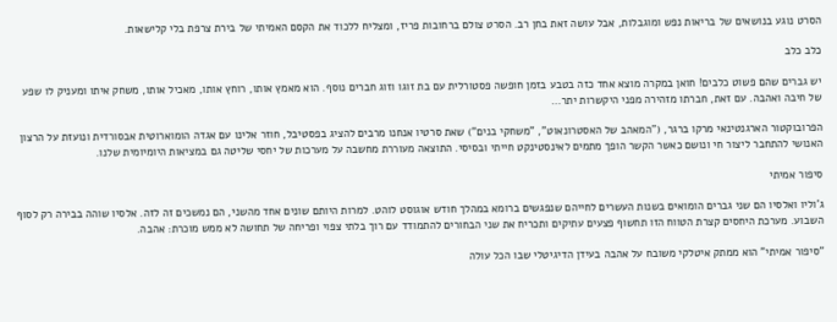הסרט נוגע בנושאים של בריאות נפש ומוגבלות, אבל עושה זאת בחן רב. הסרט צולם ברחובות פריז, ומצליח ללכוד את הקסם האמיתי של בירת צרפת בלי קלישאות.

כלב כלב

יש גברים שהם פשוט כלבים! חואן במקרה מוצא אחד כזה בטבע בזמן חופשה פסטורלית עם בת זוגו וזוג חברים נוסף. הוא מאמץ אותו, רוחץ אותו, מאכיל אותו, משחק איתו ומעניק לו שפע של חיבה ואהבה. עם זאת, חברתו מזהירה מפני היקשרות יתר…

הפרובוקטור הארגנטינאי מרקו ברגר, ("המאהב של האסטרונאוט", "משחקי בנים") שאת סרטיו אנחנו מרבים להציג בפסטיבל, חוזר אלינו עם אגדה הומוארוטית אבסורדית ונועזת על הרצון האנושי להתחבר ליצור חי ונושם כאשר הקשר הופך מתמים לאינסטינקט חייתי ובסיסי. התוצאה מעוררת מחשבה על מערכות של יחסי שליטה גם במציאות היומיומית שלנו.

סיפור אמיתי

ג'וליו ואלסיו הם שני גברים הומואים בשנות העשרים לחייהם שנפגשים ברומא במהלך חודש אוגוסט לוהט. למרות היותם שונים אחד מהשני, הם נמשכים זה לזה. אלסיו שוהה בבירה רק לסוף השבוע. מערכת היחסים קצרת הטווח הזו תחשוף פצעים עתיקים ותכריח את שני הבחורים להתמודד עם רוך בלתי צפוי ופריחה של תחושה לא ממש מוכרת: אהבה.

"סיפור אמיתי" הוא ממתק איטלקי משובח על אהבה בעידן הדיגיטלי שבו הכל עולה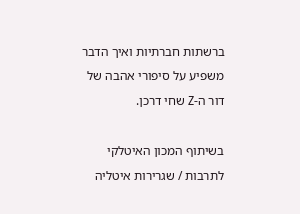ברשתות חברתיות ואיך הדבר משפיע על סיפורי אהבה של דור ה-Z שחי דרכן.

בשיתוף המכון האיטלקי לתרבות / שגרירות איטליה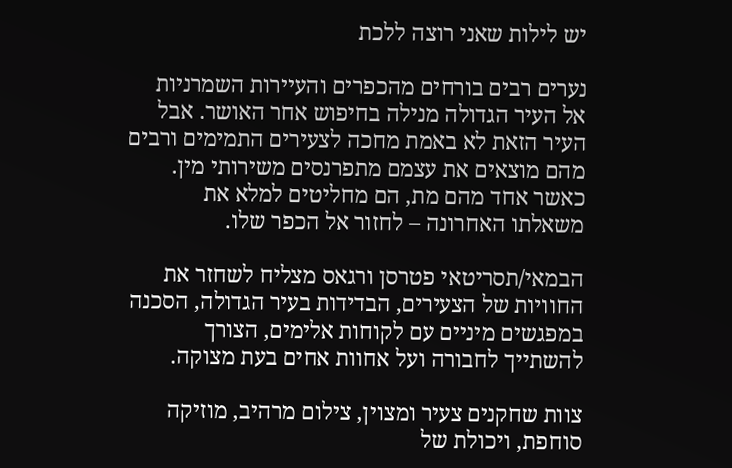יש לילות שאני רוצה ללכת

נערים רבים בורחים מהכפרים והעיירות השמרניות אל העיר הגדולה מנילה בחיפוש אחר האושר. אבל העיר הזאת לא באמת מחכה לצעירים התמימים ורבים מהם מוצאים את עצמם מתפרנסים משירותי מין. כאשר אחד מהם מת, הם מחליטים למלא את משאלתו האחרונה – לחזור אל הכפר שלו.

הבמאי/תסריטאי פטרסן ורגאס מצליח לשחזר את החוויות של הצעירים, הבדידות בעיר הגדולה, הסכנה במפגשים מיניים עם לקוחות אלימים, הצורך להשתייך לחבורה ועל אחוות אחים בעת מצוקה.

צוות שחקנים צעיר ומצוין, צילום מרהיב, מוזיקה סוחפת, ויכולת של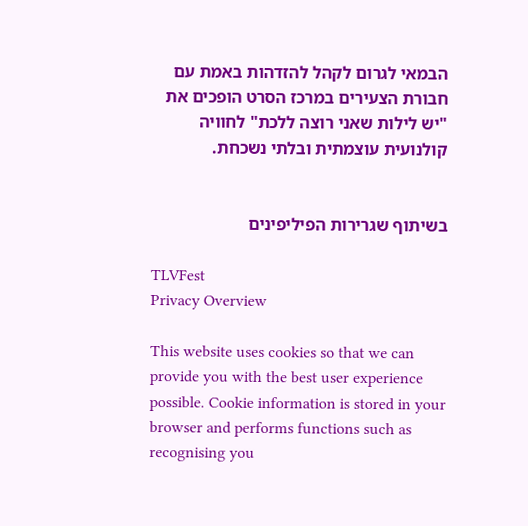הבמאי לגרום לקהל להזדהות באמת עם חבורת הצעירים במרכז הסרט הופכים את "יש לילות שאני רוצה ללכת" לחוויה קולנועית עוצמתית ובלתי נשכחת.


בשיתוף שגרירות הפיליפינים

TLVFest
Privacy Overview

This website uses cookies so that we can provide you with the best user experience possible. Cookie information is stored in your browser and performs functions such as recognising you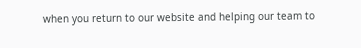when you return to our website and helping our team to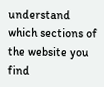understand which sections of the website you find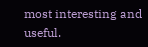most interesting and useful.